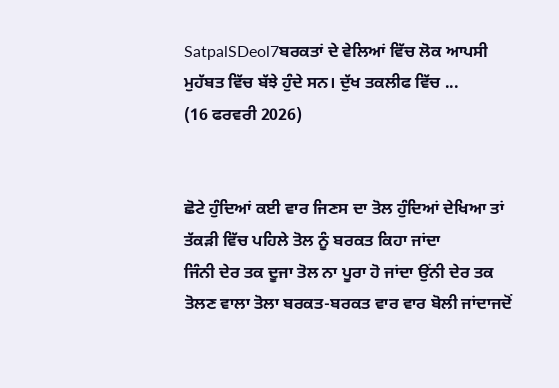SatpalSDeol7ਬਰਕਤਾਂ ਦੇ ਵੇਲਿਆਂ ਵਿੱਚ ਲੋਕ ਆਪਸੀ ਮੁਹੱਬਤ ਵਿੱਚ ਬੱਝੇ ਹੁੰਦੇ ਸਨ। ਦੁੱਖ ਤਕਲੀਫ ਵਿੱਚ ...
(16 ਫਰਵਰੀ 2026)


ਛੋਟੇ ਹੁੰਦਿਆਂ ਕਈ ਵਾਰ ਜਿਣਸ ਦਾ ਤੋਲ ਹੁੰਦਿਆਂ ਦੇਖਿਆ ਤਾਂ ਤੱਕੜੀ ਵਿੱਚ ਪਹਿਲੇ ਤੋਲ ਨੂੰ ਬਰਕਤ ਕਿਹਾ ਜਾਂਦਾ
ਜਿੰਨੀ ਦੇਰ ਤਕ ਦੂਜਾ ਤੋਲ ਨਾ ਪੂਰਾ ਹੋ ਜਾਂਦਾ ਉਂਨੀ ਦੇਰ ਤਕ ਤੋਲਣ ਵਾਲਾ ਤੋਲਾ ਬਰਕਤ-ਬਰਕਤ ਵਾਰ ਵਾਰ ਬੋਲੀ ਜਾਂਦਾਜਦੋਂ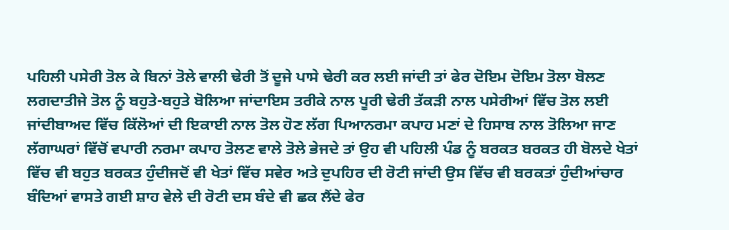ਪਹਿਲੀ ਪਸੇਰੀ ਤੋਲ ਕੇ ਬਿਨਾਂ ਤੋਲੇ ਵਾਲੀ ਢੇਰੀ ਤੋਂ ਦੂਜੇ ਪਾਸੇ ਢੇਰੀ ਕਰ ਲਈ ਜਾਂਦੀ ਤਾਂ ਫੇਰ ਦੋਇਮ ਦੋਇਮ ਤੋਲਾ ਬੋਲਣ ਲਗਦਾਤੀਜੇ ਤੋਲ ਨੂੰ ਬਹੁਤੇ-ਬਹੁਤੇ ਬੋਲਿਆ ਜਾਂਦਾਇਸ ਤਰੀਕੇ ਨਾਲ ਪੂਰੀ ਢੇਰੀ ਤੱਕੜੀ ਨਾਲ ਪਸੇਰੀਆਂ ਵਿੱਚ ਤੋਲ ਲਈ ਜਾਂਦੀਬਾਅਦ ਵਿੱਚ ਕਿੱਲੋਆਂ ਦੀ ਇਕਾਈ ਨਾਲ ਤੋਲ ਹੋਣ ਲੱਗ ਪਿਆਨਰਮਾ ਕਪਾਹ ਮਣਾਂ ਦੇ ਹਿਸਾਬ ਨਾਲ ਤੋਲਿਆ ਜਾਣ ਲੱਗਾਘਰਾਂ ਵਿੱਚੋਂ ਵਪਾਰੀ ਨਰਮਾ ਕਪਾਹ ਤੋਲਣ ਵਾਲੇ ਤੋਲੇ ਭੇਜਦੇ ਤਾਂ ਉਹ ਵੀ ਪਹਿਲੀ ਪੰਡ ਨੂੰ ਬਰਕਤ ਬਰਕਤ ਹੀ ਬੋਲਦੇ ਖੇਤਾਂ ਵਿੱਚ ਵੀ ਬਹੁਤ ਬਰਕਤ ਹੁੰਦੀਜਦੋਂ ਵੀ ਖੇਤਾਂ ਵਿੱਚ ਸਵੇਰ ਅਤੇ ਦੁਪਹਿਰ ਦੀ ਰੋਟੀ ਜਾਂਦੀ ਉਸ ਵਿੱਚ ਵੀ ਬਰਕਤਾਂ ਹੁੰਦੀਆਂਚਾਰ ਬੰਦਿਆਂ ਵਾਸਤੇ ਗਈ ਸ਼ਾਹ ਵੇਲੇ ਦੀ ਰੋਟੀ ਦਸ ਬੰਦੇ ਵੀ ਛਕ ਲੈਂਦੇ ਫੇਰ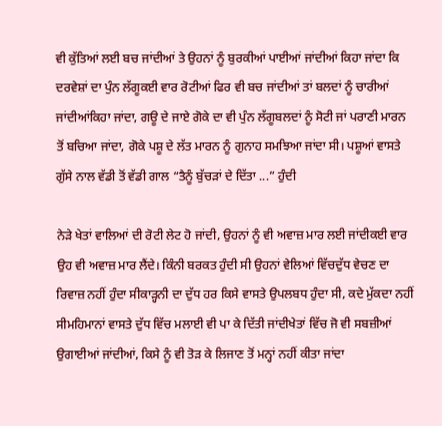ਵੀ ਕੁੱਤਿਆਂ ਲਈ ਬਚ ਜਾਂਦੀਆਂ ਤੇ ਉਹਨਾਂ ਨੂੰ ਬੁਰਕੀਆਂ ਪਾਈਆਂ ਜਾਂਦੀਆਂ ਕਿਹਾ ਜਾਂਦਾ ਕਿ ਦਰਵੇਸ਼ਾਂ ਦਾ ਪੁੰਨ ਲੱਗੂਕਈ ਵਾਰ ਰੋਟੀਆਂ ਫਿਰ ਵੀ ਬਚ ਜਾਂਦੀਆਂ ਤਾਂ ਬਲਦਾਂ ਨੂੰ ਚਾਰੀਆਂ ਜਾਂਦੀਆਂਕਿਹਾ ਜਾਂਦਾ, ਗਊ ਦੇ ਜਾਏ ਗੋਕੇ ਦਾ ਵੀ ਪੁੰਨ ਲੱਗੂਬਲਦਾਂ ਨੂੰ ਸੋਟੀ ਜਾਂ ਪਰਾਣੀ ਮਾਰਨ ਤੋਂ ਬਚਿਆ ਜਾਂਦਾ, ਗੋਕੇ ਪਸ਼ੂ ਦੇ ਲੱਤ ਮਾਰਨ ਨੂੰ ਗੁਨਾਹ ਸਮਝਿਆ ਜਾਂਦਾ ਸੀ। ਪਸ਼ੂਆਂ ਵਾਸਤੇ ਗੁੱਸੇ ਨਾਲ ਵੱਡੀ ਤੋਂ ਵੱਡੀ ਗਾਲ “ਤੈਨੂੰ ਬੁੱਚੜਾਂ ਦੇ ਦਿੱਤਾ ...” ਹੁੰਦੀ

ਨੇੜੇ ਖੇਤਾਂ ਵਾਲਿਆਂ ਦੀ ਰੋਟੀ ਲੇਟ ਹੋ ਜਾਂਦੀ, ਉਹਨਾਂ ਨੂੰ ਵੀ ਅਵਾਜ਼ ਮਾਰ ਲਈ ਜਾਂਦੀਕਈ ਵਾਰ ਉਹ ਵੀ ਅਵਾਜ਼ ਮਾਰ ਲੈਂਦੇ। ਕਿੰਨੀ ਬਰਕਤ ਹੁੰਦੀ ਸੀ ਉਹਨਾਂ ਵੇਲਿਆਂ ਵਿੱਚਦੁੱਧ ਵੇਚਣ ਦਾ ਰਿਵਾਜ਼ ਨਹੀਂ ਹੁੰਦਾ ਸੀਕਾੜ੍ਹਨੀ ਦਾ ਦੁੱਧ ਹਰ ਕਿਸੇ ਵਾਸਤੇ ਉਪਲਬਧ ਹੁੰਦਾ ਸੀ, ਕਦੇ ਮੁੱਕਦਾ ਨਹੀਂ ਸੀਮਹਿਮਾਨਾਂ ਵਾਸਤੇ ਦੁੱਧ ਵਿੱਚ ਮਲਾਈ ਵੀ ਪਾ ਕੇ ਦਿੱਤੀ ਜਾਂਦੀਖੇਤਾਂ ਵਿੱਚ ਜੋ ਵੀ ਸਬਜ਼ੀਆਂ ਉਗਾਈਆਂ ਜਾਂਦੀਆਂ, ਕਿਸੇ ਨੂੰ ਵੀ ਤੋੜ ਕੇ ਲਿਜਾਣ ਤੋਂ ਮਨ੍ਹਾਂ ਨਹੀਂ ਕੀਤਾ ਜਾਂਦਾ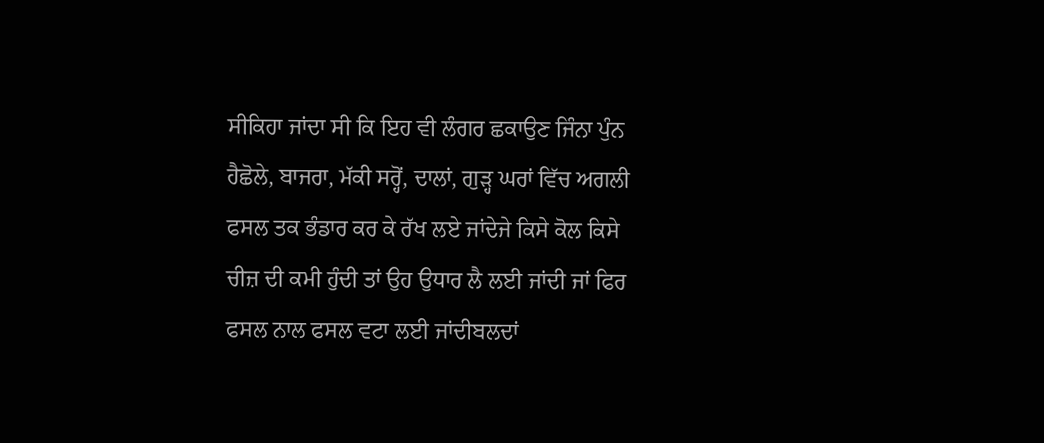ਸੀਕਿਹਾ ਜਾਂਦਾ ਸੀ ਕਿ ਇਹ ਵੀ ਲੰਗਰ ਛਕਾਉਣ ਜਿੰਨਾ ਪੁੰਨ ਹੈਛੋਲੇ, ਬਾਜਰਾ, ਮੱਕੀ ਸਰ੍ਹੋਂ, ਦਾਲਾਂ, ਗੁੜ੍ਹ ਘਰਾਂ ਵਿੱਚ ਅਗਲੀ ਫਸਲ ਤਕ ਭੰਡਾਰ ਕਰ ਕੇ ਰੱਖ ਲਏ ਜਾਂਦੇਜੇ ਕਿਸੇ ਕੋਲ ਕਿਸੇ ਚੀਜ਼ ਦੀ ਕਮੀ ਹੁੰਦੀ ਤਾਂ ਉਹ ਉਧਾਰ ਲੈ ਲਈ ਜਾਂਦੀ ਜਾਂ ਫਿਰ ਫਸਲ ਨਾਲ ਫਸਲ ਵਟਾ ਲਈ ਜਾਂਦੀਬਲਦਾਂ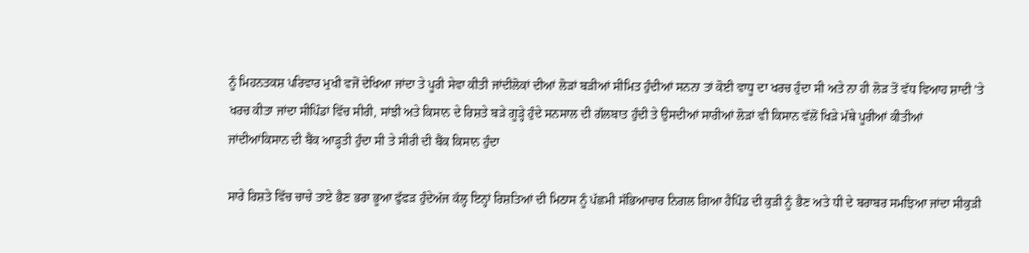ਨੂੰ ਮਿਹਨਤਕਸ਼ ਪਰਿਵਾਰ ਮੁਖੀ ਵਜੋਂ ਦੇਖਿਆ ਜਾਂਦਾ ਤੇ ਪੂਰੀ ਸੇਵਾ ਕੀਤੀ ਜਾਂਦੀਲੋਕਾਂ ਦੀਆਂ ਲੋੜਾਂ ਬੜੀਆਂ ਸੀਮਿਤ ਹੁੰਦੀਆਂ ਸਨਨਾ ਤਾਂ ਕੋਈ ਵਾਧੂ ਦਾ ਖਰਚ ਹੁੰਦਾ ਸੀ ਅਤੇ ਨਾ ਹੀ ਲੋੜ ਤੋਂ ਵੱਧ ਵਿਆਹ ਸ਼ਾਦੀ ’ਤੇ ਖਰਚ ਕੀਤਾ ਜਾਂਦਾ ਸੀਪਿੰਡਾਂ ਵਿੱਚ ਸੀਰੀ, ਸਾਂਝੀ ਅਤੇ ਕਿਸਾਨ ਦੇ ਰਿਸ਼ਤੇ ਬੜੇ ਗੂੜ੍ਹੇ ਹੁੰਦੇ ਸਨਸਾਲ ਦੀ ਗੱਲਬਾਤ ਹੁੰਦੀ ਤੇ ਉਸਦੀਆਂ ਸਾਰੀਆਂ ਲੋੜਾਂ ਵੀ ਕਿਸਾਨ ਵੱਲੋਂ ਖਿੜੇ ਮੱਥੇ ਪੂਰੀਆਂ ਕੀਤੀਆਂ ਜਾਂਦੀਆਂਕਿਸਾਨ ਦੀ ਬੈਂਕ ਆੜ੍ਹਤੀ ਹੁੰਦਾ ਸੀ ਤੇ ਸੀਰੀ ਦੀ ਬੈਂਕ ਕਿਸਾਨ ਹੁੰਦਾ

ਸਾਰੇ ਰਿਸ਼ਤੇ ਵਿੱਚ ਚਾਚੇ ਤਾਏ ਭੈਣ ਭਰਾ ਭੂਆ ਫੁੱਫੜ ਹੁੰਦੇਅੱਜ ਕੱਲ੍ਹ ਇਨ੍ਹਾਂ ਰਿਸ਼ਤਿਆਂ ਦੀ ਮਿਠਾਸ ਨੂੰ ਪੱਛਮੀ ਸੱਭਿਆਚਾਰ ਨਿਗਲ ਗਿਆ ਹੈਪਿੰਡ ਦੀ ਕੁੜੀ ਨੂੰ ਭੈਣ ਅਤੇ ਧੀ ਦੇ ਬਰਾਬਰ ਸਮਝਿਆ ਜਾਂਦਾ ਸੀਕੁੜੀ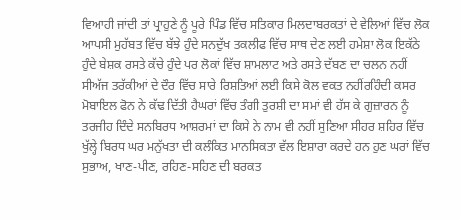ਵਿਆਹੀ ਜਾਂਦੀ ਤਾਂ ਪ੍ਰਾਹੁਣੇ ਨੂੰ ਪੂਰੇ ਪਿੰਡ ਵਿੱਚ ਸਤਿਕਾਰ ਮਿਲਦਾਬਰਕਤਾਂ ਦੇ ਵੇਲਿਆਂ ਵਿੱਚ ਲੋਕ ਆਪਸੀ ਮੁਹੱਬਤ ਵਿੱਚ ਬੱਝੇ ਹੁੰਦੇ ਸਨਦੁੱਖ ਤਕਲੀਫ ਵਿੱਚ ਸਾਥ ਦੇਣ ਲਈ ਹਮੇਸ਼ਾ ਲੋਕ ਇਕੱਠੇ ਹੁੰਦੇ ਬੇਸ਼ਕ ਰਸਤੇ ਕੱਚੇ ਹੁੰਦੇ ਪਰ ਲੋਕਾਂ ਵਿੱਚ ਸ਼ਾਮਲਾਟ ਅਤੇ ਰਸਤੇ ਦੱਬਣ ਦਾ ਚਲਨ ਨਹੀਂ ਸੀਅੱਜ ਤਰੱਕੀਆਂ ਦੇ ਦੌਰ ਵਿੱਚ ਸਾਰੇ ਰਿਸ਼ਤਿਆਂ ਲਈ ਕਿਸੇ ਕੋਲ ਵਕਤ ਨਹੀਂਰਹਿੰਦੀ ਕਸਰ ਮੋਬਾਇਲ ਫੋਨ ਨੇ ਕੱਢ ਦਿੱਤੀ ਹੈਘਰਾਂ ਵਿੱਚ ਤੰਗੀ ਤੁਰਸ਼ੀ ਦਾ ਸਮਾਂ ਵੀ ਹੱਸ ਕੇ ਗੁਜ਼ਾਰਨ ਨੂੰ ਤਰਜੀਹ ਦਿੰਦੇ ਸਨਬਿਰਧ ਆਸ਼ਰਮਾਂ ਦਾ ਕਿਸੇ ਨੇ ਨਾਮ ਵੀ ਨਹੀਂ ਸੁਣਿਆ ਸੀਹਰ ਸ਼ਹਿਰ ਵਿੱਚ ਖੁੱਲ੍ਹੇ ਬਿਰਧ ਘਰ ਮਨੁੱਖਤਾ ਦੀ ਕਲੰਕਿਤ ਮਾਨਸਿਕਤਾ ਵੱਲ ਇਸ਼ਾਰਾ ਕਰਦੇ ਹਨ ਹੁਣ ਘਰਾਂ ਵਿੱਚ ਸੁਭਾਅ, ਖਾਣ-ਪੀਣ, ਰਹਿਣ-ਸਹਿਣ ਦੀ ਬਰਕਤ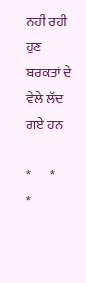ਨਹੀਂ ਰਹੀ ਹੁਣ ਬਰਕਤਾਂ ਦੇ ਵੇਲੇ ਲੱਦ ਗਏ ਹਨ

*       *       *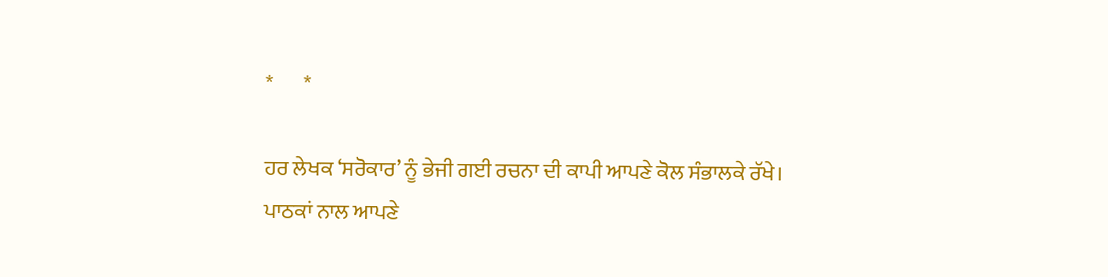*       *

ਹਰ ਲੇਖਕ ‘ਸਰੋਕਾਰ’ ਨੂੰ ਭੇਜੀ ਗਈ ਰਚਨਾ ਦੀ ਕਾਪੀ ਆਪਣੇ ਕੋਲ ਸੰਭਾਲਕੇ ਰੱਖੇ।
ਪਾਠਕਾਂ ਨਾਲ ਆਪਣੇ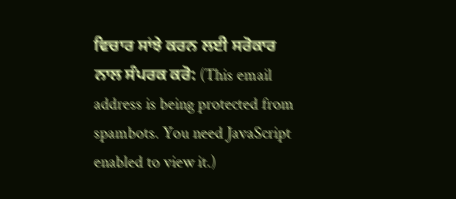ਵਿਚਾਰ ਸਾਂਝੇ ਕਰਨ ਲਈ ਸਰੋਕਾਰ ਨਾਲ ਸੰਪਰਕ ਕਰੋ: (This email address is being protected from spambots. You need JavaScript enabled to view it.)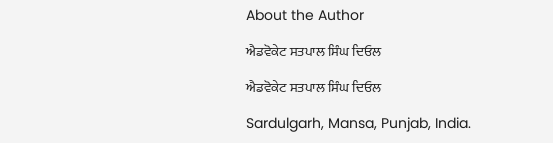About the Author

ਐਡਵੋਕੇਟ ਸਤਪਾਲ ਸਿੰਘ ਦਿਓਲ

ਐਡਵੋਕੇਟ ਸਤਪਾਲ ਸਿੰਘ ਦਿਓਲ

Sardulgarh, Mansa, Punjab, India.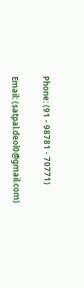Phone: (91 - 98781 - 70771)

Email: (satpal.deol0@gmail.com)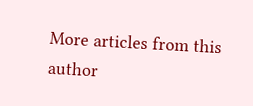More articles from this author